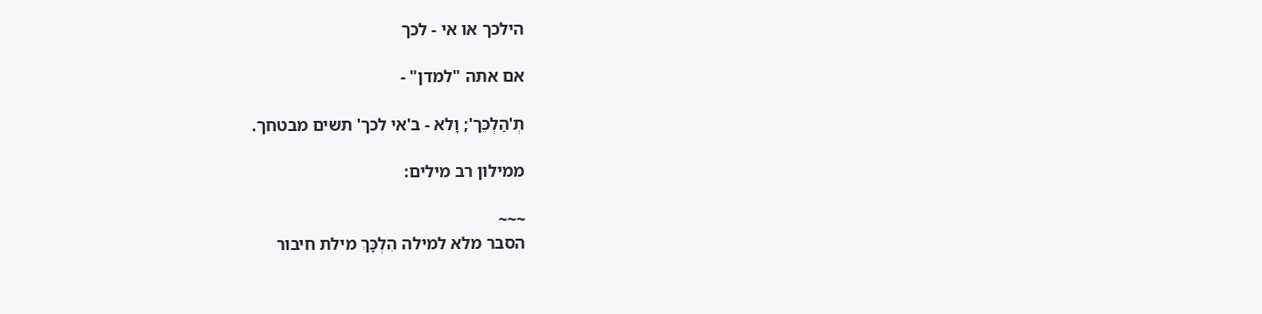הילכך או אי - לכך

אם אתה "למדן" -

תְ'הַלְכֵּך'; וָלא - ב'אי לכך' תשים מבטחך.

ממילון רב מילים:

~~~
הסבר מלא למילה הִלְכָּךְ מילת חיבור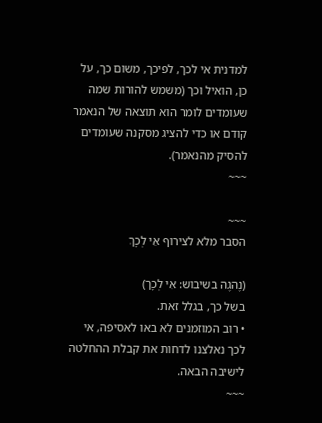למדנית אי לכך, לפיכך, משום כך, על כן, הואיל וכך (משמש להורות שמה שעומדים לומר הוא תוצאה של הנאמר קודם או כדי להציג מסקנה שעומדים להסיק מהנאמר).
~~~

~~~
הסבר מלא לצירוף אֵי לְכָךְ

(נֶהגֶה בשיבוש: אִי לְכָך)
בשל כך, בגלל זאת.
• רוב המוזמנים לא באו לאסיפה, אי לכך נאלצנו לדחות את קבלת ההחלטה לישיבה הבאה.
~~~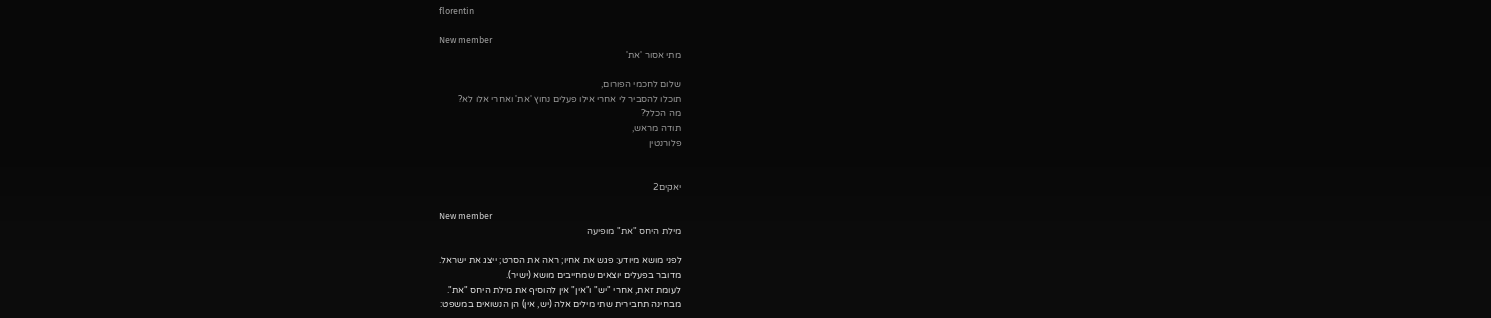florentin

New member
מתי אסור 'את'

שלום לחכמי הפורום,
תוכלו להסביר לי אחרי אילו פעלים נחוץ 'את' ואחרי אלו לא?
מה הכלל?
תודה מראש,
פלורנטין


יאקים2

New member
מילת היחס "את" מופיעה

לפני מושא מיודע: פגש את אחיו; ראה את הסרט; ייצג את ישראל.
מדובר בפעלים יוצאים שמחייבים מושא (ישיר).
לעומת זאת, אחרי "יש" ו"אין" אין להוסיף את מילת היחס "את".
מבחינה תחבירית שתי מילים אלה (יש, אין) הן הנשואים במשפט: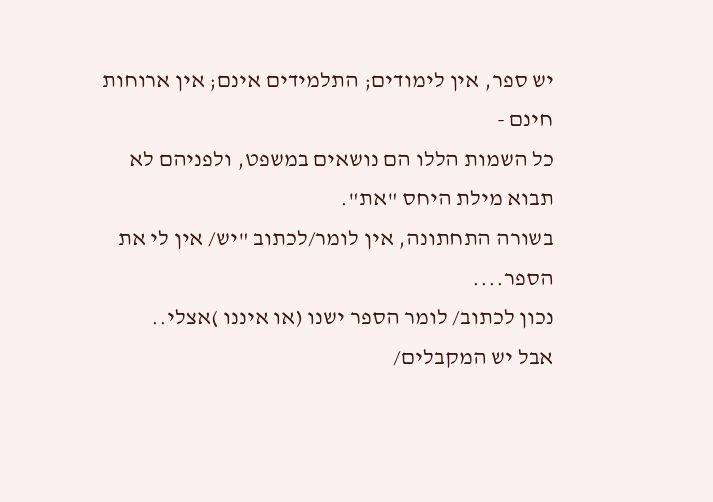יש ספר, אין לימודים; התלמידים אינם; אין ארוחות חינם -
כל השמות הללו הם נושאים במשפט, ולפניהם לא תבוא מילת היחס "את".
בשורה התחתונה, אין לומר/לכתוב "יש/ אין לי את הספר....
נכון לכתוב/ לומר הספר ישנו (או איננו )אצלי..
אבל יש המקבלים/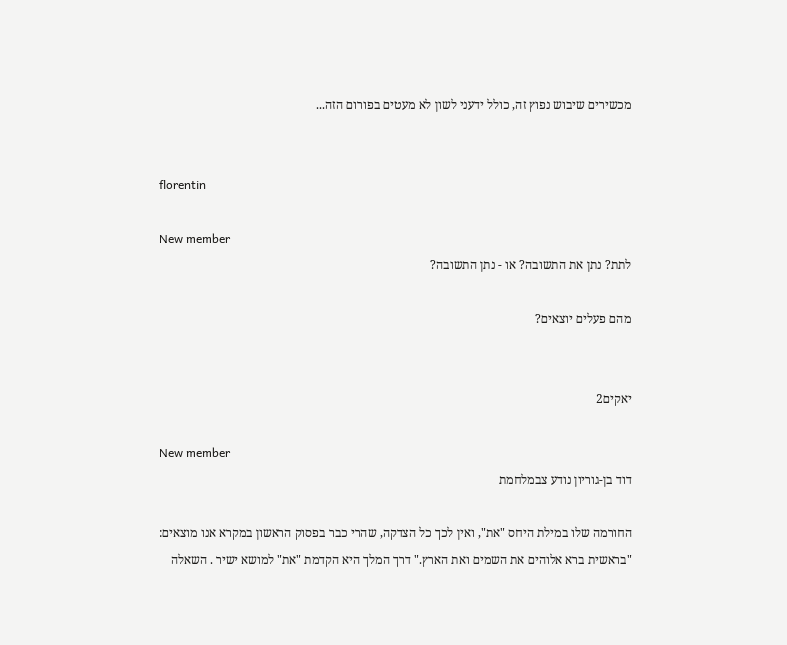מכשירים שיבוש נפוץ זה, כולל ידעני לשון לא מעטים בפורום הזה...


florentin

New member
לתת? נתן את התשובה? או - נתן התשובה?

מהם פעלים יוצאים?


יאקים2

New member
דוד בן-גוריון נודע צבמלחמת

החורמה שלו במילת היחס "את", ואין לכך כל הצדקה, שהרי כבר בפסוק הראשון במקרא אנו מוצאים:
"בראשית ברא אלוהים את השמים ואת הארץ." דרך המלך היא הקדמת "את" למושא ישיר . השאלה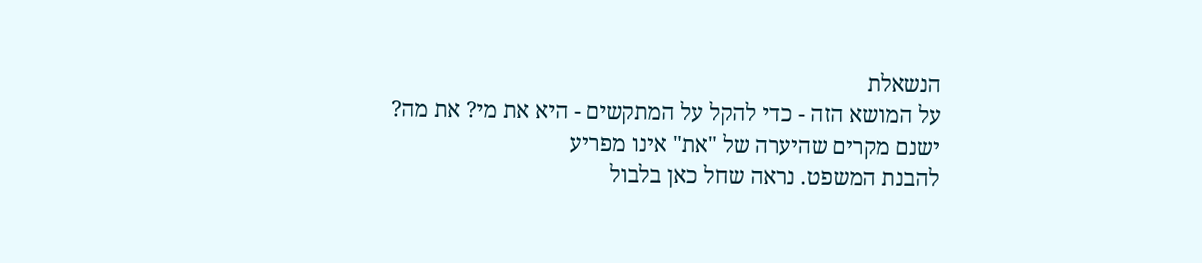הנשאלת
על המושא הזה - כדי להקל על המתקשים - היא את מי? את מה? ישנם מקרים שהיערה של "את" אינו מפריע
להבנת המשפט. נראה שחל כאן בלבול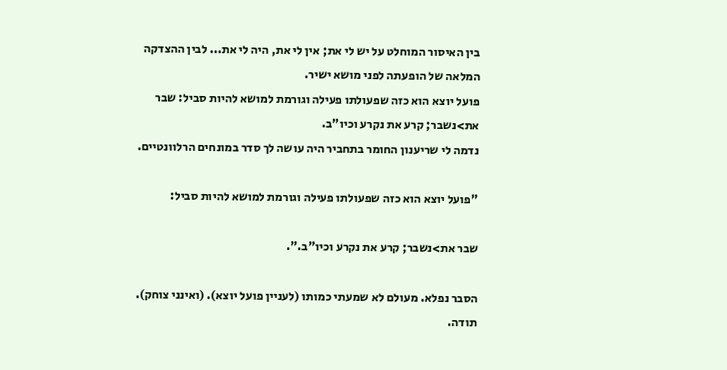בין האיסור המוחלט על יש לי את; אין לי את, היה לי את... לבין ההצדקה
המלאה של הופעתה לפני מושא ישיר.
פועל יוצא הוא כזה שפעולתו פעילה וגורמת למושא להיות סביל: שבר את>נשבר; קרע את נקרע וכיו"ב.
נדמה לי שריענון החומר בתחביר היה עושה לך סדר במונחים הרלוונטיים.

"פועל יוצא הוא כזה שפעולתו פעילה וגורמת למושא להיות סביל:

שבר את>נשבר; קרע את נקרע וכיו"ב.".

הסבר נפלא. מעולם לא שמעתי כמותו (לעניין פועל יוצא). (ואינני צוחק).
תודה.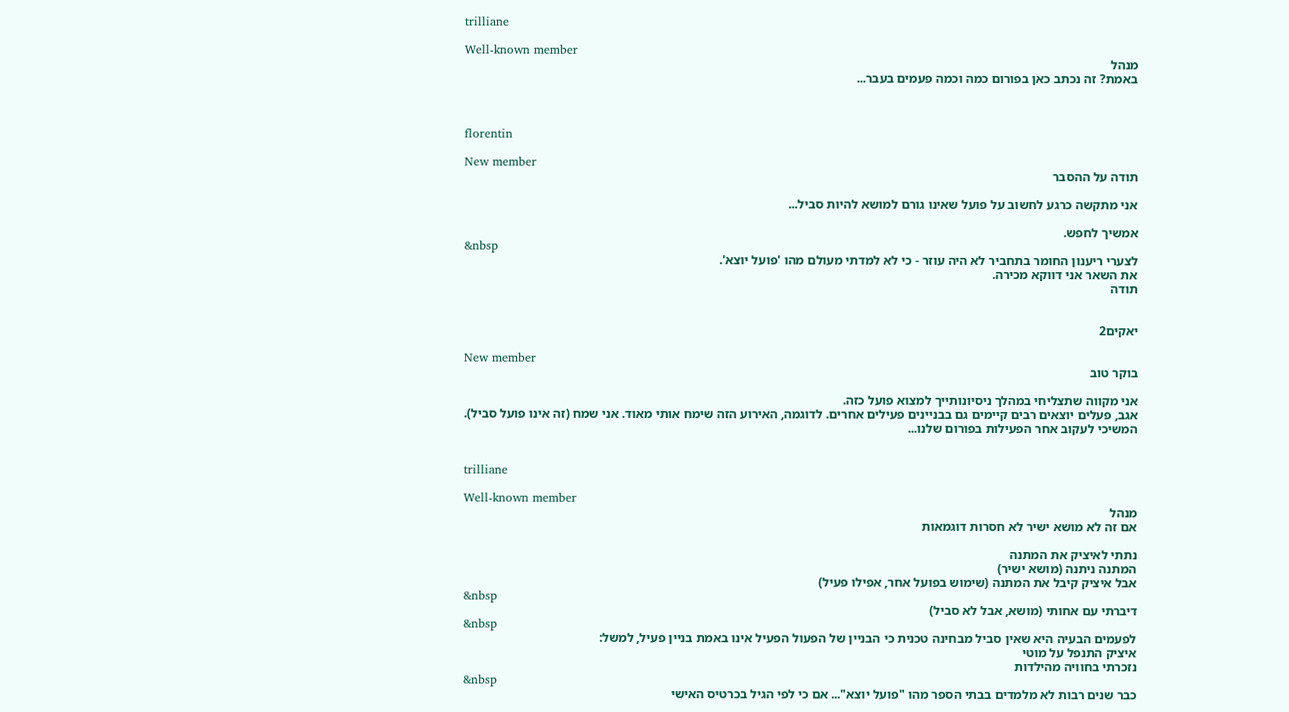trilliane

Well-known member
מנהל
באמת? זה נכתב כאן בפורום כמה וכמה פעמים בעבר...



florentin

New member
תודה על ההסבר

אני מתקשה כרגע לחשוב על פועל שאינו גורם למושא להיות סביל...

אמשיך לחפש.
&nbsp
לצערי ריענון החומר בתחביר לא היה עוזר - כי לא למדתי מעולם מהו 'פועל יוצא'.
את השאר אני דווקא מכירה.
תודה


יאקים2

New member
בוקר טוב

אני מקווה שתצליחי במהלך ניסיונותייך למצוא פועל כזה.
אגב, פעלים יוצאים רבים קיימים גם בבניינים פעילים אחרים. לדוגמה, האירוע הזה שימח אותי מאוד. אני שמח (זה אינו פועל סביל).
המשיכי לעקוב אחר הפעילות בפורום שלנו...


trilliane

Well-known member
מנהל
אם זה לא מושא ישיר לא חסרות דוגמאות

נתתי לאיציק את המתנה
המתנה ניתנה (מושא ישיר)
אבל איציק קיבל את המתנה (שימוש בפועל אחר, אפילו פעיל)
&nbsp
דיברתי עם אחותי (מושא, אבל לא סביל)
&nbsp
לפעמים הבעיה היא שאין סביל מבחינה טכנית כי הבניין של הפעול הפעיל אינו באמת בניין פעיל, למשל:
איציק התנפל על מוטי
נזכרתי בחוויה מהילדות
&nbsp
כבר שנים רבות לא מלמדים בבתי הספר מהו "פועל יוצא"... אם כי לפי הגיל בכרטיס האישי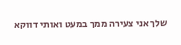שלך אני צעירה ממך במעט ואותי דווקא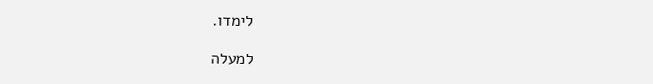לימדו.

למעלה